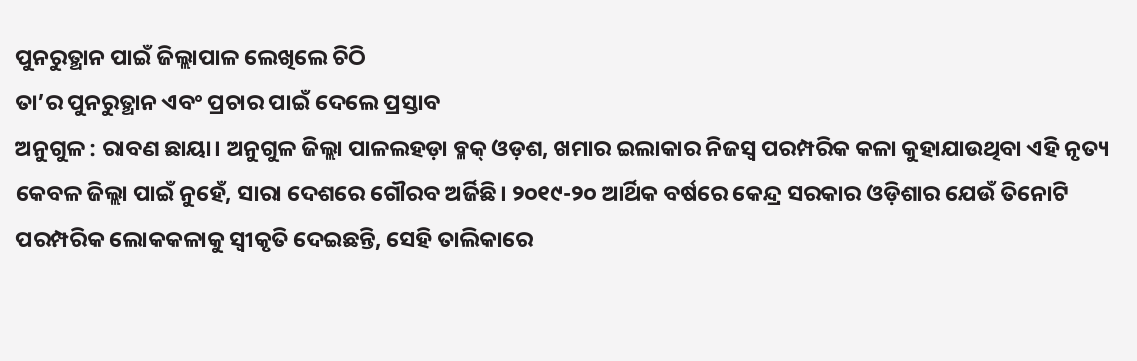ପୁନରୁତ୍ଥାନ ପାଇଁ ଜିଲ୍ଲାପାଳ ଲେଖିଲେ ଚିଠି
ତା’ର ପୁନରୁତ୍ଥାନ ଏବଂ ପ୍ରଚାର ପାଇଁ ଦେଲେ ପ୍ରସ୍ତାବ
ଅନୁଗୁଳ : ରାବଣ ଛାୟା। ଅନୁଗୁଳ ଜିଲ୍ଲା ପାଳଲହଡ଼ା ବ୍ଳକ୍ ଓଡ଼ଶ, ଖମାର ଇଲାକାର ନିଜସ୍ବ ପରମ୍ପରିକ କଳା କୁହାଯାଉଥିବା ଏହି ନୃତ୍ୟ କେବଳ ଜିଲ୍ଲା ପାଇଁ ନୁହେଁ, ସାରା ଦେଶରେ ଗୌରବ ଅର୍ଜିଛି। ୨୦୧୯-୨୦ ଆର୍ଥିକ ବର୍ଷରେ କେନ୍ଦ୍ର ସରକାର ଓଡ଼ିଶାର ଯେଉଁ ତିନୋଟି ପରମ୍ପରିକ ଲୋକକଳାକୁ ସ୍ବୀକୃତି ଦେଇଛନ୍ତି, ସେହି ତାଲିକାରେ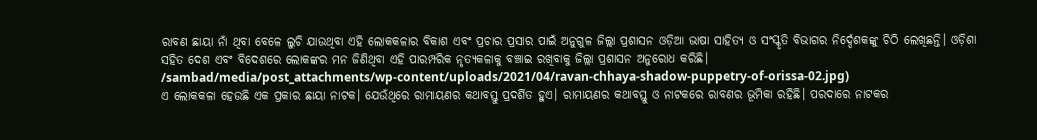ରାବଣ ଛାୟା ନାଁ ଥିବା ବେଳେ ଲୁଚି ଯାଉଥିବା ଏହି ଲୋକକଳାର ବିକାଶ ଏବଂ ପ୍ରଚାର ପ୍ରସାର ପାଇଁ ଅନୁଗୁଳ ଜିଲ୍ଲା ପ୍ରଶାସନ ଓଡ଼ିଆ ଭାଷା ସାହିତ୍ୟ ଓ ସଂସ୍କୃତି ବିଭାଗର ନିର୍ଦ୍ଦେଶକଙ୍କୁ ଚିଠି ଲେଖିଛନ୍ତି। ଓଡ଼ିଶା ସହିତ ଦେଶ ଏବଂ ବିଦେଶରେ ଲୋକଙ୍କର ମନ ଜିଣିଥିବା ଏହି ପାରମ୍ପରିକ ନୃତ୍ୟକଳାକୁ ବଞ୍ଚାଇ ରଖିବାକୁ ଜିଲ୍ଲା ପ୍ରଶାସନ ଅନୁରୋଧ କରିଛି।
/sambad/media/post_attachments/wp-content/uploads/2021/04/ravan-chhaya-shadow-puppetry-of-orissa-02.jpg)
ଏ ଲୋକକଳା ହେଉଛି ଏକ ପ୍ରକାର ଛାୟା ନାଟକ। ଯେଉଁଥିରେ ରାମାୟଣର କଥାବସ୍ତୁ ପ୍ରଦର୍ଶିତ ହୁଏ। ରାମାୟଣର କଥାବସ୍ତୁ ଓ ନାଟକରେ ରାବଣର ଭୂମିକା ରହିଛି। ପରଦାରେ ନାଟକର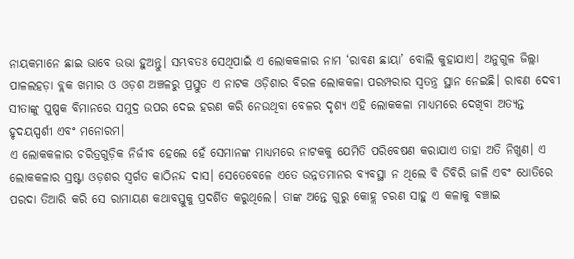ନାୟକମାନେ ଛାଇ ଭାବେ ଉଭା ହୁଅନ୍ତୁ। ସମ୍ଭବତଃ ସେଥିପାଇଁ ଏ ଲୋକକଳାର ନାମ ‘ରାବଣ ଛାୟା’ ବୋଲି କୁହାଯାଏ। ଅନୁଗୁଳ ଜିଲ୍ଲା ପାଳଲହଡ଼ା ବ୍ଲକ ଖମାର ଓ ଓଡ଼ଶ ଅଞ୍ଚଳରୁ ପ୍ରସ୍ତୁତ ଏ ନାଟକ ଓଡ଼ିଶାର ବିରଳ ଲୋକକଳା ପରମ୍ପରାର ସ୍ୱତନ୍ତ୍ର ସ୍ଥାନ ନେଇଛି। ରାବଣ ଦେବୀ ସୀତାଙ୍କୁ ପୁଷ୍ପକ ବିମାନରେ ସମୁଦ୍ର ଉପର ଦେଇ ହରଣ କରି ନେଉଥିବା ବେଳର ଦୃଶ୍ୟ ଏହି ଲୋକକଳା ମାଧ୍ୟମରେ ଦେଖିବା ଅତ୍ୟନ୍ତ ହୃଦୟସ୍ପର୍ଶୀ ଏବଂ ମନୋରମ।
ଏ ଲୋକକଳାର ଚରିତ୍ରଗୁଡ଼ିକ ନିର୍ଜୀବ ହେଲେ ହେଁ ସେମାନଙ୍କ ମାଧ୍ୟମରେ ନାଟକକୁ ଯେମିତି ପରିବେଷଣ କରାଯାଏ ତାହା ଅତି ନିଖୁଣ। ଏ ଲୋକକଳାର ସ୍ରଷ୍ଟା ଓଡ଼ଶର ସ୍ବର୍ଗତ କାଠିନନ୍ଦ ଦାସ। ସେତେବେଳେ ଏତେ ଉନ୍ନତମାନର ବ୍ୟବସ୍ଥା ନ ଥିଲେ ବି ଡିବିରି ଜାଳି ଏବଂ ଧୋତିରେ ପରଦା ତିଆରି କରି ସେ ରାମାୟଣ କଥାବସ୍ତୁକୁ ପ୍ରଦର୍ଶିତ କରୁଥିଲେ। ତାଙ୍କ ଅନ୍ତେ ଗୁରୁ କୋହ୍ଲ ଚରଣ ସାହୁ ଏ କଳାକୁ ବଞ୍ଚାଇ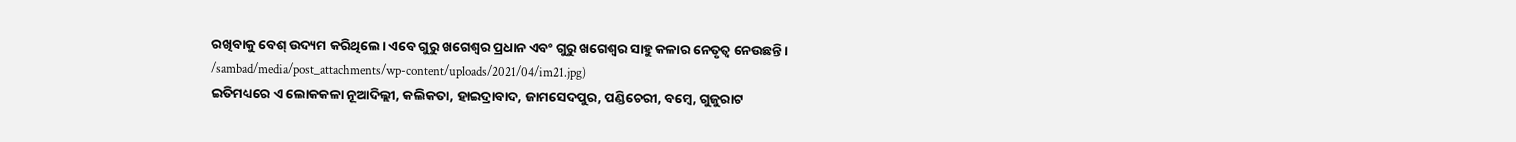ରଖିବାକୁ ବେଶ୍ ଉଦ୍ୟମ କରିଥିଲେ। ଏବେ ଗୁରୁ ଖଗେଶ୍ବର ପ୍ରଧାନ ଏବଂ ଗୁରୁ ଖଗେଶ୍ବର ସାହୁ କଳାର ନେତୃତ୍ବ ନେଉଛନ୍ତି।
/sambad/media/post_attachments/wp-content/uploads/2021/04/im21.jpg)
ଇତିମଧ୍ୟରେ ଏ ଲୋକକଳା ନୂଆଦିଲ୍ଲୀ, କଲିକତା, ହାଇଦ୍ରାବାଦ, ଜାମସେଦପୁର, ପଣ୍ଡିଚେରୀ, ବମ୍ବେ, ଗୁଜୁରାଟ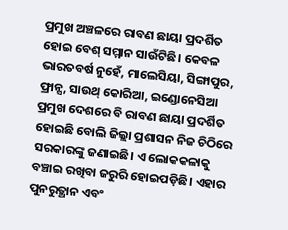ପ୍ରମୁଖ ଅଞ୍ଚଳରେ ରାବଣ ଛାୟା ପ୍ରଦର୍ଶିତ ହୋଇ ବେଶ୍ ସମ୍ମାନ ସାଉଁଟିଛି। କେବଳ ଭାରତବର୍ଷ ନୁହେଁ, ମାଲେସିୟା, ସିଙ୍ଗାପୁର, ଫ୍ରାନ୍ସ, ସାଉଥ୍ କୋରିଆ, ଇଣ୍ଡୋନେସିଆ ପ୍ରମୁଖ ଦେଶରେ ବି ରାବଣ ଛାୟା ପ୍ରଦର୍ଶିତ ହୋଇଛି ବୋଲି ଜିଲ୍ଲା ପ୍ରଶାସନ ନିଜ ଚିଠିରେ ସରକାରଙ୍କୁ ଜଣାଇଛି। ଏ ଲୋକକଳାକୁ ବଞ୍ଚାଇ ରଖିବା ଜରୁରି ହୋଇପଡ଼ିଛି। ଏହାର ପୁନରୁତ୍ଥାନ ଏବଂ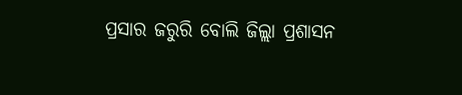ପ୍ରସାର ଜରୁରି ବୋଲି ଜିଲ୍ଲା ପ୍ରଶାସନ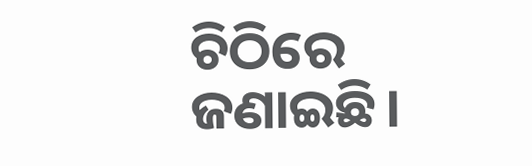ଚିଠିରେ ଜଣାଇଛି।